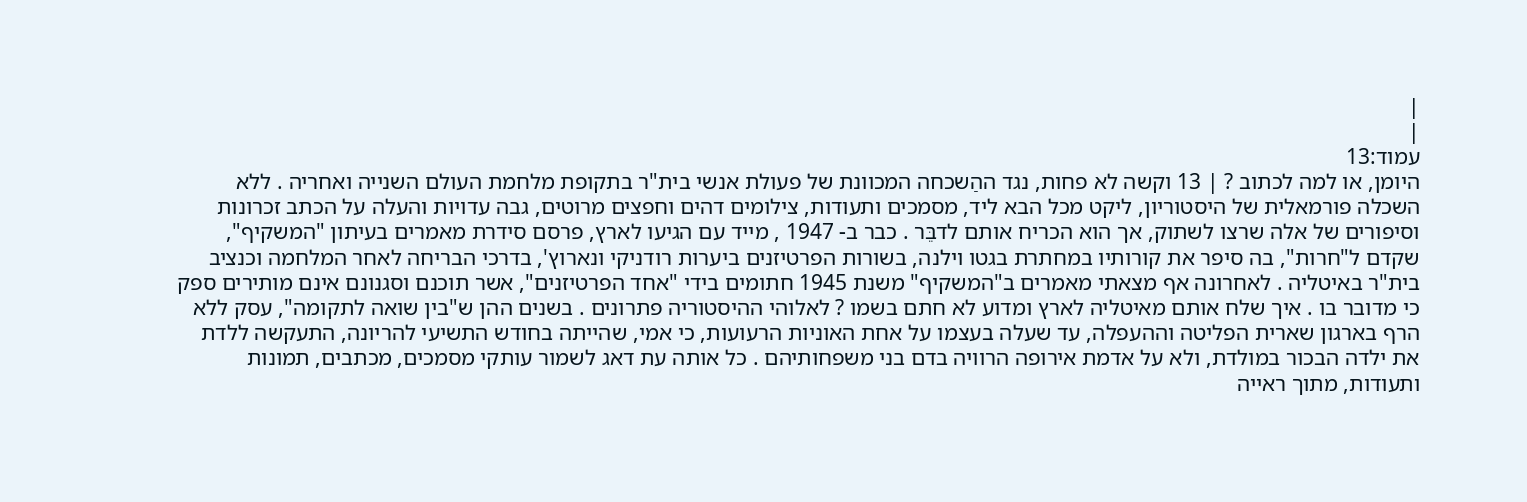|
|
עמוד:13
היומן, או למה לכתוב ? | 13 וקשה לא פחות, נגד ההַשכחה המכוונת של פעולת אנשי בית"ר בתקופת מלחמת העולם השנייה ואחריה . ללא השכלה פורמאלית של היסטוריון, ליקט מכל הבא ליד, מסמכים ותעודות, צילומים דהים וחפצים מרוטים, גבה עדויות והעלה על הכתב זכרונות וסיפורים של אלה שרצו לשתוק, אך הוא הכריח אותם לדבֵּר . כבר ב- 1947 , מייד עם הגיעו לארץ, פרסם סידרת מאמרים בעיתון "המשקיף", שקדם ל"חרות", בה סיפר את קורותיו במחתרת בגטו וילנה, בשורות הפרטיזנים ביערות רודניקי ונארוץ', בדרכי הבריחה לאחר המלחמה וכנציב בית"ר באיטליה . לאחרונה אף מצאתי מאמרים ב"המשקיף" משנת 1945 חתומים בידי "אחד הפרטיזנים", אשר תוכנם וסגנונם אינם מותירים ספק כי מדובר בו . איך שלח אותם מאיטליה לארץ ומדוע לא חתם בשמו ? לאלוהי ההיסטוריה פתרונים . בשנים ההן ש"בין שואה לתקומה", עסק ללא הרף בארגון שארית הפליטה וההעפלה, עד שעלה בעצמו על אחת האוניות הרעועות, כי אמי, שהייתה בחודש התשיעי להריונה, התעקשה ללדת את ילדה הבכור במולדת, ולא על אדמת אירופה הרוויה בדם בני משפחותיהם . כל אותה עת דאג לשמור עותקי מסמכים, מכתבים, תמונות ותעודות, מתוך ראייה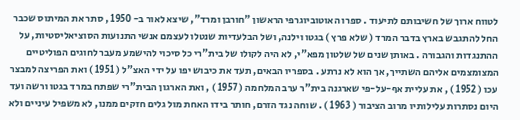לטווח ארוך של חשיבותם לתיעוד . ספרו האוטוביוגרפי הראשון "חורבן ומרד", שיצא לאור ב- 1950 , סתר את המיתוס שכבר החל להתגבש בארץ בדבר המרד ( שלא פרץ ) בגטו וילנה, ושל הבלעדיות שנטלו לעצמם אנשי התנועות הסוציאליסטיות, על ההתנגדות והגבורה . באותן שנים של שלטון מפא"י, לא היה לקולו של בית"רי כל סיכוי להישמע מעבר לחוגים הפוליטיים המצומצמים אליהם השתייך, אך הוא לא נרתע . בספריו הבאים, תעד את כיבוש יפו על ידי האצ"ל ( 1951 ) ואת הפריצה למבצר עכו ( 1952 ) , את עליית אף-על-פי שארגנה בית"ר ערב המלחמה ( 1957 ) , ואת הארגון הבית"רי שפתח במרד בגטו ורשה ועד היום נסתרות עלילותיו מרוב הציבור ( 1963 ) . שוחה נגד הזרם, חותר בידו האחת מול גלים חזקים ממנו, לא משפיל עיניים ולא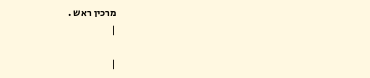מרכין ראש .
|

|